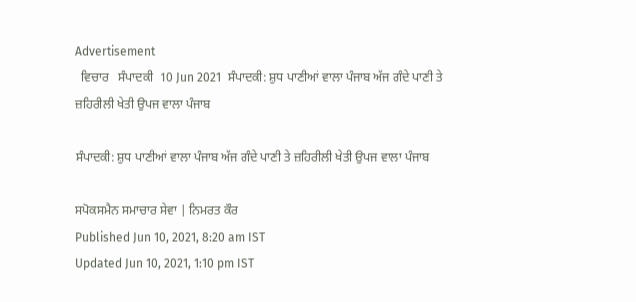Advertisement
  ਵਿਚਾਰ   ਸੰਪਾਦਕੀ  10 Jun 2021  ਸੰਪਾਦਕੀ: ਸ਼ੁਧ ਪਾਣੀਆਂ ਵਾਲਾ ਪੰਜਾਬ ਅੱਜ ਗੰਦੇ ਪਾਣੀ ਤੇ ਜ਼ਹਿਰੀਲੀ ਖੇਤੀ ਉਪਜ ਵਾਲਾ ਪੰਜਾਬ

ਸੰਪਾਦਕੀ: ਸ਼ੁਧ ਪਾਣੀਆਂ ਵਾਲਾ ਪੰਜਾਬ ਅੱਜ ਗੰਦੇ ਪਾਣੀ ਤੇ ਜ਼ਹਿਰੀਲੀ ਖੇਤੀ ਉਪਜ ਵਾਲਾ ਪੰਜਾਬ

ਸਪੋਕਸਮੈਨ ਸਮਾਚਾਰ ਸੇਵਾ | ਨਿਮਰਤ ਕੌਰ
Published Jun 10, 2021, 8:20 am IST
Updated Jun 10, 2021, 1:10 pm IST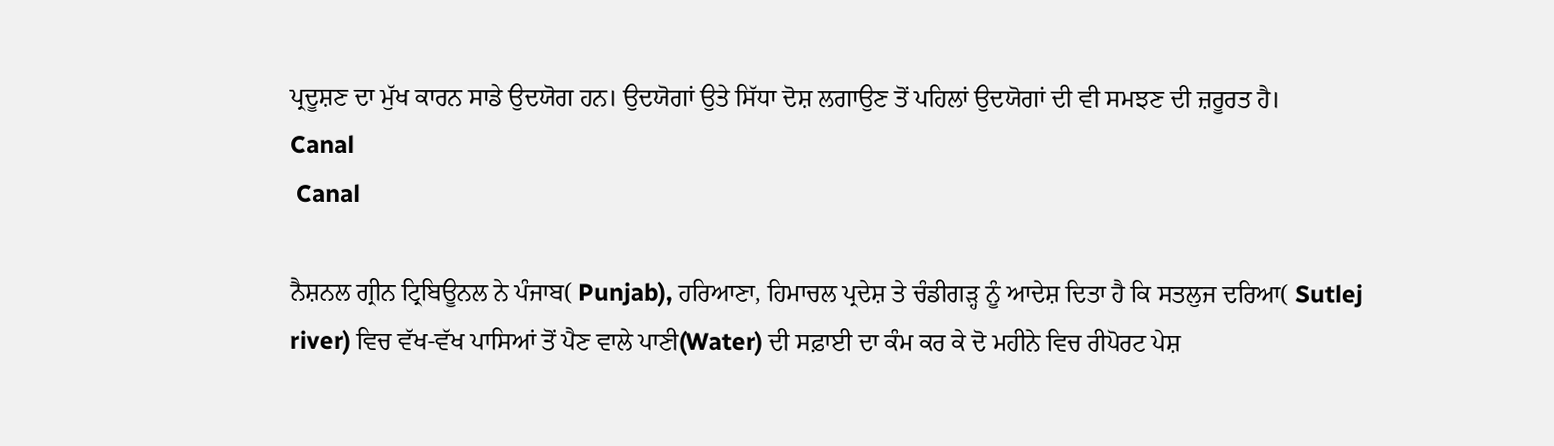ਪ੍ਰਦੂਸ਼ਣ ਦਾ ਮੁੱਖ ਕਾਰਨ ਸਾਡੇ ਉਦਯੋਗ ਹਨ। ਉਦਯੋਗਾਂ ਉਤੇ ਸਿੱਧਾ ਦੋਸ਼ ਲਗਾਉਣ ਤੋਂ ਪਹਿਲਾਂ ਉਦਯੋਗਾਂ ਦੀ ਵੀ ਸਮਝਣ ਦੀ ਜ਼ਰੂਰਤ ਹੈ।
Canal
 Canal

ਨੈਸ਼ਨਲ ਗ੍ਰੀਨ ਟ੍ਰਿਬਿਊਨਲ ਨੇ ਪੰਜਾਬ( Punjab), ਹਰਿਆਣਾ, ਹਿਮਾਚਲ ਪ੍ਰਦੇਸ਼ ਤੇ ਚੰਡੀਗੜ੍ਹ ਨੂੰ ਆਦੇਸ਼ ਦਿਤਾ ਹੈ ਕਿ ਸਤਲੁਜ ਦਰਿਆ( Sutlej river) ਵਿਚ ਵੱਖ-ਵੱਖ ਪਾਸਿਆਂ ਤੋਂ ਪੈਣ ਵਾਲੇ ਪਾਣੀ(Water) ਦੀ ਸਫ਼ਾਈ ਦਾ ਕੰਮ ਕਰ ਕੇ ਦੋ ਮਹੀਨੇ ਵਿਚ ਰੀਪੋਰਟ ਪੇਸ਼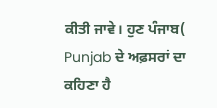ਕੀਤੀ ਜਾਵੇ। ਹੁਣ ਪੰਜਾਬ( Punjab ਦੇ ਅਫ਼ਸਰਾਂ ਦਾ ਕਹਿਣਾ ਹੈ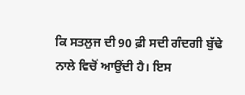ਕਿ ਸਤਲੁਜ ਦੀ 90 ਫ਼ੀ ਸਦੀ ਗੰਦਗੀ ਬੁੱਢੇ ਨਾਲੇ ਵਿਚੋਂ ਆਉਂਦੀ ਹੈ। ਇਸ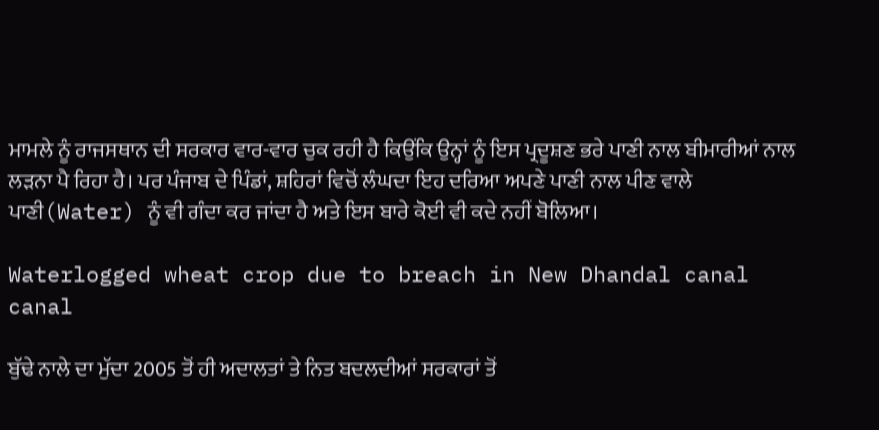ਮਾਮਲੇ ਨੂੰ ਰਾਜਸਥਾਨ ਦੀ ਸਰਕਾਰ ਵਾਰ-ਵਾਰ ਚੁਕ ਰਹੀ ਹੈ ਕਿਉਂਕਿ ਉਨ੍ਹਾਂ ਨੂੰ ਇਸ ਪ੍ਰਦੂਸ਼ਣ ਭਰੇ ਪਾਣੀ ਨਾਲ ਬੀਮਾਰੀਆਂ ਨਾਲ ਲੜਨਾ ਪੈ ਰਿਹਾ ਹੈ। ਪਰ ਪੰਜਾਬ ਦੇ ਪਿੰਡਾਂ, ਸ਼ਹਿਰਾਂ ਵਿਚੋਂ ਲੰਘਦਾ ਇਹ ਦਰਿਆ ਅਪਣੇ ਪਾਣੀ ਨਾਲ ਪੀਣ ਵਾਲੇ ਪਾਣੀ(Water) ਨੂੰ ਵੀ ਗੰਦਾ ਕਰ ਜਾਂਦਾ ਹੈ ਅਤੇ ਇਸ ਬਾਰੇ ਕੋਈ ਵੀ ਕਦੇ ਨਹੀਂ ਬੋਲਿਆ।

Waterlogged wheat crop due to breach in New Dhandal canal canal

ਬੁੱਢੇ ਨਾਲੇ ਦਾ ਮੁੱਦਾ 2005 ਤੋਂ ਹੀ ਅਦਾਲਤਾਂ ਤੇ ਨਿਤ ਬਦਲਦੀਆਂ ਸਰਕਾਰਾਂ ਤੋਂ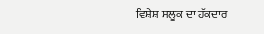ਵਿਸ਼ੇਸ਼ ਸਲੂਕ ਦਾ ਹੱਕਦਾਰ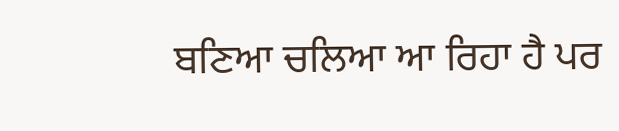ਬਣਿਆ ਚਲਿਆ ਆ ਰਿਹਾ ਹੈ ਪਰ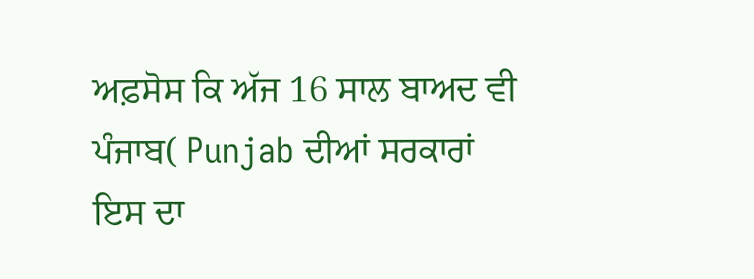ਅਫ਼ਸੋਸ ਕਿ ਅੱਜ 16 ਸਾਲ ਬਾਅਦ ਵੀ ਪੰਜਾਬ( Punjab ਦੀਆਂ ਸਰਕਾਰਾਂ ਇਸ ਦਾ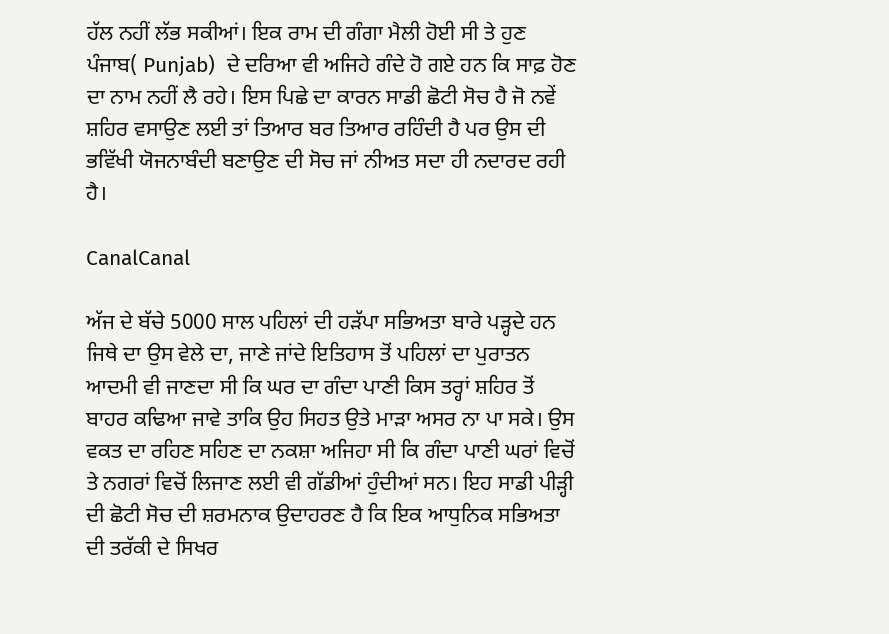ਹੱਲ ਨਹੀਂ ਲੱਭ ਸਕੀਆਂ। ਇਕ ਰਾਮ ਦੀ ਗੰਗਾ ਮੈਲੀ ਹੋਈ ਸੀ ਤੇ ਹੁਣ ਪੰਜਾਬ( Punjab)  ਦੇ ਦਰਿਆ ਵੀ ਅਜਿਹੇ ਗੰਦੇ ਹੋ ਗਏ ਹਨ ਕਿ ਸਾਫ਼ ਹੋਣ ਦਾ ਨਾਮ ਨਹੀਂ ਲੈ ਰਹੇ। ਇਸ ਪਿਛੇ ਦਾ ਕਾਰਨ ਸਾਡੀ ਛੋਟੀ ਸੋਚ ਹੈ ਜੋ ਨਵੇਂ ਸ਼ਹਿਰ ਵਸਾਉਣ ਲਈ ਤਾਂ ਤਿਆਰ ਬਰ ਤਿਆਰ ਰਹਿੰਦੀ ਹੈ ਪਰ ਉਸ ਦੀ ਭਵਿੱਖੀ ਯੋਜਨਾਬੰਦੀ ਬਣਾਉਣ ਦੀ ਸੋਚ ਜਾਂ ਨੀਅਤ ਸਦਾ ਹੀ ਨਦਾਰਦ ਰਹੀ ਹੈ।

CanalCanal

ਅੱਜ ਦੇ ਬੱਚੇ 5000 ਸਾਲ ਪਹਿਲਾਂ ਦੀ ਹੜੱਪਾ ਸਭਿਅਤਾ ਬਾਰੇ ਪੜ੍ਹਦੇ ਹਨ ਜਿਥੇ ਦਾ ਉਸ ਵੇਲੇ ਦਾ, ਜਾਣੇ ਜਾਂਦੇ ਇਤਿਹਾਸ ਤੋਂ ਪਹਿਲਾਂ ਦਾ ਪੁਰਾਤਨ ਆਦਮੀ ਵੀ ਜਾਣਦਾ ਸੀ ਕਿ ਘਰ ਦਾ ਗੰਦਾ ਪਾਣੀ ਕਿਸ ਤਰ੍ਹਾਂ ਸ਼ਹਿਰ ਤੋਂ ਬਾਹਰ ਕਢਿਆ ਜਾਵੇ ਤਾਕਿ ਉਹ ਸਿਹਤ ਉਤੇ ਮਾੜਾ ਅਸਰ ਨਾ ਪਾ ਸਕੇ। ਉਸ ਵਕਤ ਦਾ ਰਹਿਣ ਸਹਿਣ ਦਾ ਨਕਸ਼ਾ ਅਜਿਹਾ ਸੀ ਕਿ ਗੰਦਾ ਪਾਣੀ ਘਰਾਂ ਵਿਚੋਂ ਤੇ ਨਗਰਾਂ ਵਿਚੋਂ ਲਿਜਾਣ ਲਈ ਵੀ ਗੱਡੀਆਂ ਹੁੰਦੀਆਂ ਸਨ। ਇਹ ਸਾਡੀ ਪੀੜ੍ਹੀ ਦੀ ਛੋਟੀ ਸੋਚ ਦੀ ਸ਼ਰਮਨਾਕ ਉਦਾਹਰਣ ਹੈ ਕਿ ਇਕ ਆਧੁਨਿਕ ਸਭਿਅਤਾ ਦੀ ਤਰੱਕੀ ਦੇ ਸਿਖਰ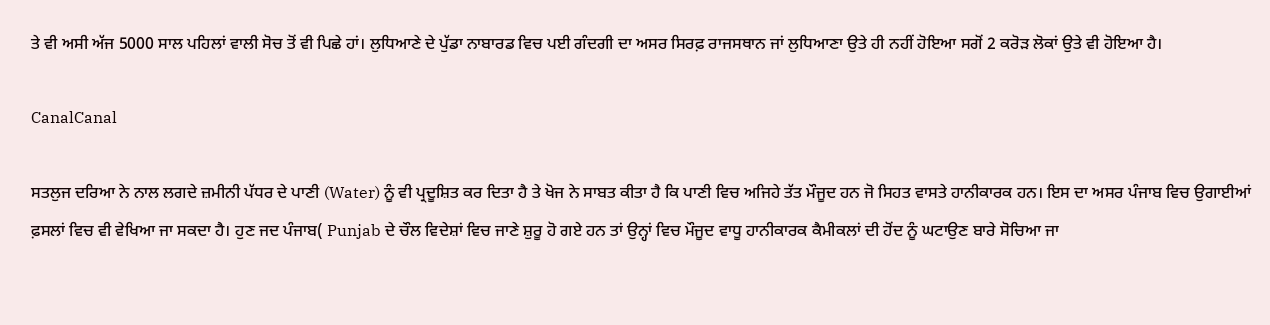ਤੇ ਵੀ ਅਸੀ ਅੱਜ 5000 ਸਾਲ ਪਹਿਲਾਂ ਵਾਲੀ ਸੋਚ ਤੋਂ ਵੀ ਪਿਛੇ ਹਾਂ। ਲੁਧਿਆਣੇ ਦੇ ਪੁੱਡਾ ਨਾਬਾਰਡ ਵਿਚ ਪਈ ਗੰਦਗੀ ਦਾ ਅਸਰ ਸਿਰਫ਼ ਰਾਜਸਥਾਨ ਜਾਂ ਲੁਧਿਆਣਾ ਉਤੇ ਹੀ ਨਹੀਂ ਹੋਇਆ ਸਗੋਂ 2 ਕਰੋੜ ਲੋਕਾਂ ਉਤੇ ਵੀ ਹੋਇਆ ਹੈ।

CanalCanal

ਸਤਲੁਜ ਦਰਿਆ ਨੇ ਨਾਲ ਲਗਦੇ ਜ਼ਮੀਨੀ ਪੱਧਰ ਦੇ ਪਾਣੀ (Water) ਨੂੰ ਵੀ ਪ੍ਰਦੂਸ਼ਿਤ ਕਰ ਦਿਤਾ ਹੈ ਤੇ ਖੋਜ ਨੇ ਸਾਬਤ ਕੀਤਾ ਹੈ ਕਿ ਪਾਣੀ ਵਿਚ ਅਜਿਹੇ ਤੱਤ ਮੌਜੂਦ ਹਨ ਜੋ ਸਿਹਤ ਵਾਸਤੇ ਹਾਨੀਕਾਰਕ ਹਨ। ਇਸ ਦਾ ਅਸਰ ਪੰਜਾਬ ਵਿਚ ਉਗਾਈਆਂ ਫ਼ਸਲਾਂ ਵਿਚ ਵੀ ਵੇਖਿਆ ਜਾ ਸਕਦਾ ਹੈ। ਹੁਣ ਜਦ ਪੰਜਾਬ( Punjab ਦੇ ਚੌਲ ਵਿਦੇਸ਼ਾਂ ਵਿਚ ਜਾਣੇ ਸ਼ੁਰੂ ਹੋ ਗਏ ਹਨ ਤਾਂ ਉਨ੍ਹਾਂ ਵਿਚ ਮੌਜੂਦ ਵਾਧੂ ਹਾਨੀਕਾਰਕ ਕੈਮੀਕਲਾਂ ਦੀ ਹੋਂਦ ਨੂੰ ਘਟਾਉਣ ਬਾਰੇ ਸੋਚਿਆ ਜਾ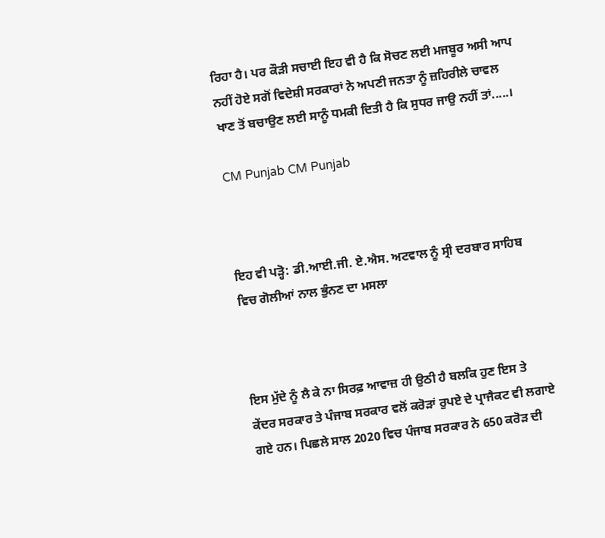ਰਿਹਾ ਹੈ। ਪਰ ਕੌੜੀ ਸਚਾਈ ਇਹ ਵੀ ਹੈ ਕਿ ਸੋਚਣ ਲਈ ਮਜਬੂਰ ਅਸੀ ਆਪ ਨਹੀਂ ਹੋਏ ਸਗੋਂ ਵਿਦੇਸ਼ੀ ਸਰਕਾਰਾਂ ਨੇ ਅਪਣੀ ਜਨਤਾ ਨੂੰ ਜ਼ਹਿਰੀਲੇ ਚਾਵਲ ਖਾਣ ਤੋਂ ਬਚਾਉਣ ਲਈ ਸਾਨੂੰ ਧਮਕੀ ਦਿਤੀ ਹੈ ਕਿ ਸੁਧਰ ਜਾਉ ਨਹੀਂ ਤਾਂ.....।

CM Punjab CM Punjab



ਇਹ ਵੀ ਪੜ੍ਹੋ: ਡੀ.ਆਈ.ਜੀ. ਏ.ਐਸ. ਅਟਵਾਲ ਨੂੰ ਸ੍ਰੀ ਦਰਬਾਰ ਸਾਹਿਬ ਵਿਚ ਗੋਲੀਆਂ ਨਾਲ ਭੁੰਨਣ ਦਾ ਮਸਲਾ



ਇਸ ਮੁੱਦੇ ਨੂੰ ਲੈ ਕੇ ਨਾ ਸਿਰਫ਼ ਆਵਾਜ਼ ਹੀ ਉਠੀ ਹੈ ਬਲਕਿ ਹੁਣ ਇਸ ਤੇ ਕੇਂਦਰ ਸਰਕਾਰ ਤੇ ਪੰਜਾਬ ਸਰਕਾਰ ਵਲੋਂ ਕਰੋੜਾਂ ਰੁਪਏ ਦੇ ਪ੍ਰਾਜੈਕਟ ਵੀ ਲਗਾਏ ਗਏ ਹਨ। ਪਿਛਲੇ ਸਾਲ 2020 ਵਿਚ ਪੰਜਾਬ ਸਰਕਾਰ ਨੇ 650 ਕਰੋੜ ਦੀ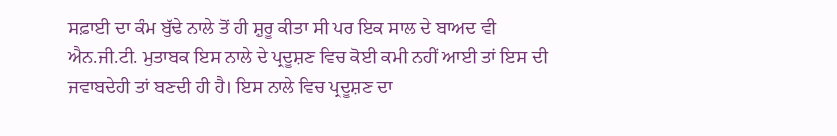ਸਫ਼ਾਈ ਦਾ ਕੰਮ ਬੁੱਢੇ ਨਾਲੇ ਤੋਂ ਹੀ ਸ਼ੁਰੂ ਕੀਤਾ ਸੀ ਪਰ ਇਕ ਸਾਲ ਦੇ ਬਾਅਦ ਵੀ ਐਨ.ਜੀ.ਟੀ. ਮੁਤਾਬਕ ਇਸ ਨਾਲੇ ਦੇ ਪ੍ਰਦੂਸ਼ਣ ਵਿਚ ਕੋਈ ਕਮੀ ਨਹੀਂ ਆਈ ਤਾਂ ਇਸ ਦੀ ਜਵਾਬਦੇਹੀ ਤਾਂ ਬਣਦੀ ਹੀ ਹੈ। ਇਸ ਨਾਲੇ ਵਿਚ ਪ੍ਰਦੂਸ਼ਣ ਦਾ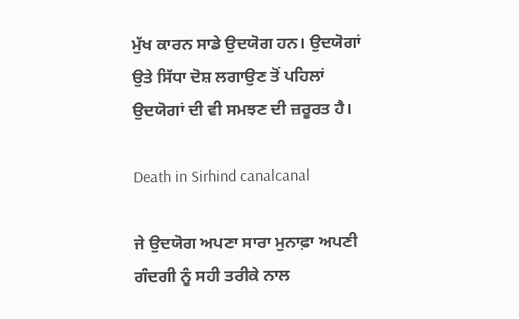ਮੁੱਖ ਕਾਰਨ ਸਾਡੇ ਉਦਯੋਗ ਹਨ। ਉਦਯੋਗਾਂ ਉਤੇ ਸਿੱਧਾ ਦੋਸ਼ ਲਗਾਉਣ ਤੋਂ ਪਹਿਲਾਂ ਉਦਯੋਗਾਂ ਦੀ ਵੀ ਸਮਝਣ ਦੀ ਜ਼ਰੂਰਤ ਹੈ।

Death in Sirhind canalcanal

ਜੇ ਉਦਯੋਗ ਅਪਣਾ ਸਾਰਾ ਮੁਨਾਫ਼ਾ ਅਪਣੀ ਗੰਦਗੀ ਨੂੰ ਸਹੀ ਤਰੀਕੇ ਨਾਲ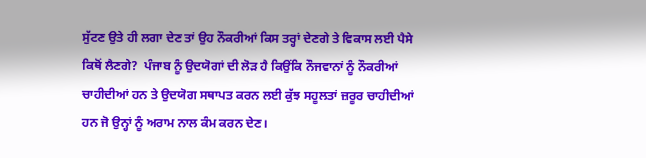ਸੁੱਟਣ ਉਤੇ ਹੀ ਲਗਾ ਦੇਣ ਤਾਂ ਉਹ ਨੌਕਰੀਆਂ ਕਿਸ ਤਰ੍ਹਾਂ ਦੇਣਗੇ ਤੇ ਵਿਕਾਸ ਲਈ ਪੈਸੇ ਕਿਥੋਂ ਲੈਣਗੇ?  ਪੰਜਾਬ ਨੂੰ ਉਦਯੋਗਾਂ ਦੀ ਲੋੜ ਹੈ ਕਿਉਂਕਿ ਨੌਜਵਾਨਾਂ ਨੂੰ ਨੌਕਰੀਆਂ ਚਾਹੀਦੀਆਂ ਹਨ ਤੇ ਉਦਯੋਗ ਸਥਾਪਤ ਕਰਨ ਲਈ ਕੁੱਝ ਸਹੂਲਤਾਂ ਜ਼ਰੂਰ ਚਾਹੀਦੀਆਂ ਹਨ ਜੋ ਉਨ੍ਹਾਂ ਨੂੰ ਅਰਾਮ ਨਾਲ ਕੰਮ ਕਰਨ ਦੇਣ।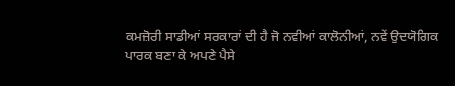ਕਮਜ਼ੋਰੀ ਸਾਡੀਆਂ ਸਰਕਾਰਾਂ ਦੀ ਹੈ ਜੋ ਨਵੀਆਂ ਕਾਲੋਨੀਆਂ, ਨਵੇਂ ਉਦਯੋਗਿਕ ਪਾਰਕ ਬਣਾ ਕੇ ਅਪਣੇ ਪੈਸੇ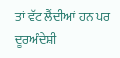ਤਾਂ ਵੱਟ ਲੈਂਦੀਆਂ ਹਨ ਪਰ ਦੂਰਅੰਦੇਸ਼ੀ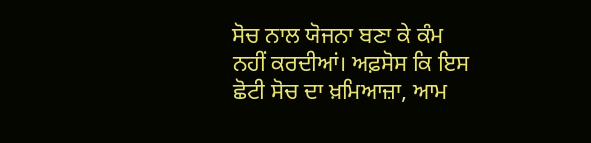ਸੋਚ ਨਾਲ ਯੋਜਨਾ ਬਣਾ ਕੇ ਕੰਮ ਨਹੀਂ ਕਰਦੀਆਂ। ਅਫ਼ਸੋਸ ਕਿ ਇਸ ਛੋਟੀ ਸੋਚ ਦਾ ਖ਼ਮਿਆਜ਼ਾ, ਆਮ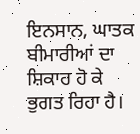ਇਨਸਾਨ, ਘਾਤਕ ਬੀਮਾਰੀਆਂ ਦਾ ਸ਼ਿਕਾਰ ਹੋ ਕੇ ਭੁਗਤ ਰਿਹਾ ਹੈ।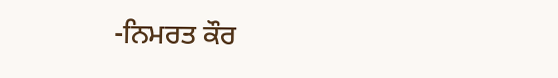-ਨਿਮਰਤ ਕੌਰ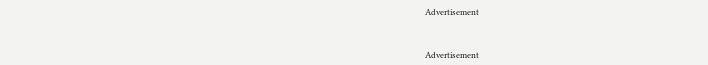Advertisement



Advertisement